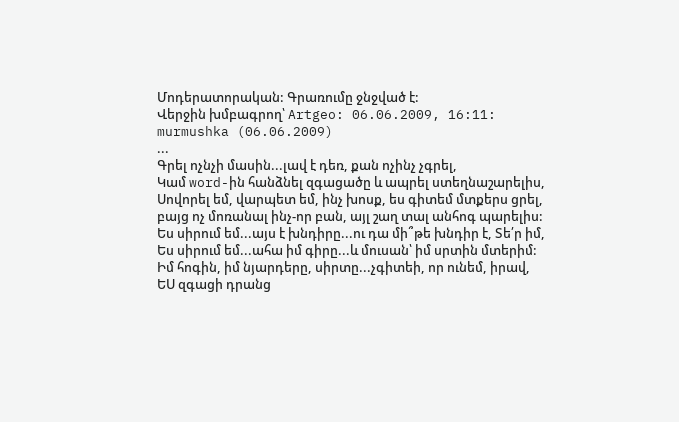Մոդերատորական: Գրառումը ջնջված է:
Վերջին խմբագրող՝ Artgeo: 06.06.2009, 16:11:
murmushka (06.06.2009)
...
Գրել ոչնչի մասին...լավ է դեռ, քան ոչինչ չգրել,
Կամ word-ին հանձնել զգացածը և ապրել ստեղնաշարելիս,
Սովորել եմ, վարպետ եմ, ինչ խոսք, ես գիտեմ մտքերս ցրել,
բայց ոչ մոռանալ ինչ-որ բան, այլ շաղ տալ անհոգ պարելիս:
Ես սիրում եմ...այս է խնդիրը...ու դա մի՞թե խնդիր է, Տե՛ր իմ,
Ես սիրում եմ...ահա իմ գիրը...և մուսան՝ իմ սրտին մտերիմ:
Իմ հոգին, իմ նյարդերը, սիրտը...չգիտեի, որ ունեմ, իրավ,
ԵՍ զգացի դրանց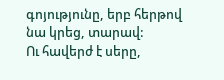գոյությունը, երբ հերթով նա կրեց, տարավ:
Ու հավերժ է սերը,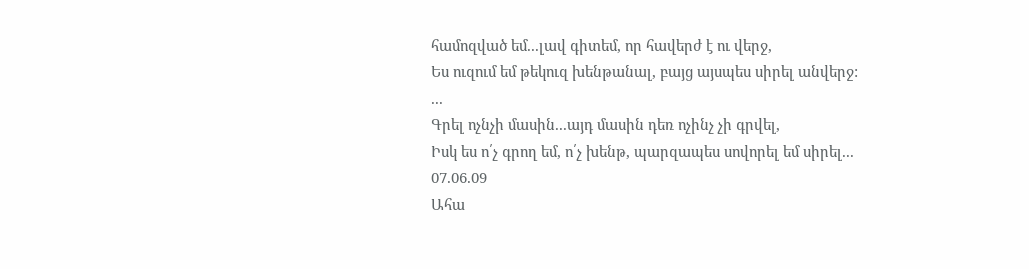համոզված եմ...լավ գիտեմ, որ հավերժ է ու վերջ,
Ես ուզում եմ թեկուզ խենթանալ, բայց այսպես սիրել անվերջ:
...
Գրել ոչնչի մասին...այդ մասին դեռ ոչինչ չի գրվել,
Իսկ ես ո՛չ գրող եմ, ո՛չ խենթ, պարզապես սովորել եմ սիրել...
07.06.09
Ահա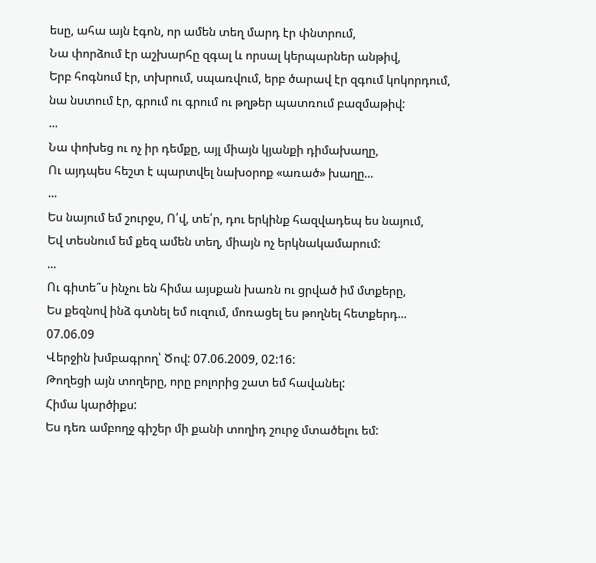եսը, ահա այն էգոն, որ ամեն տեղ մարդ էր փնտրում,
Նա փորձում էր աշխարհը զգալ և որսալ կերպարներ անթիվ,
Երբ հոգնում էր, տխրում, սպառվում, երբ ծարավ էր զգում կոկորդում,
նա նստում էր, գրում ու գրում ու թղթեր պատռում բազմաթիվ:
...
Նա փոխեց ու ոչ իր դեմքը, այլ միայն կյանքի դիմախաղը,
Ու այդպես հեշտ է պարտվել նախօրոք «առած» խաղը...
...
Ես նայում եմ շուրջս, Ո՛վ, տե՛ր, դու երկինք հազվադեպ ես նայում,
Եվ տեսնում եմ քեզ ամեն տեղ, միայն ոչ երկնակամարում:
...
Ու գիտե՞ս ինչու են հիմա այսքան խառն ու ցրված իմ մտքերը,
Ես քեզնով ինձ գտնել եմ ուզում, մոռացել ես թողնել հետքերդ...
07.06.09
Վերջին խմբագրող՝ Ծով: 07.06.2009, 02:16:
Թողեցի այն տողերը, որը բոլորից շատ եմ հավանել:
Հիմա կարծիքս:
Ես դեռ ամբողջ գիշեր մի քանի տողիդ շուրջ մտածելու եմ: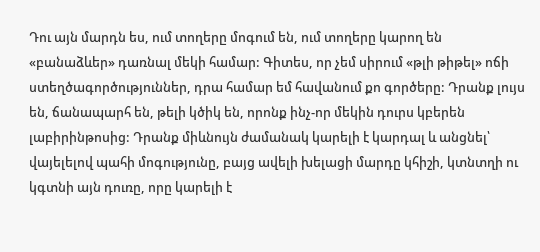Դու այն մարդն ես, ում տողերը մոգում են, ում տողերը կարող են «բանաձևեր» դառնալ մեկի համար: Գիտես, որ չեմ սիրում «թլի թիթել» ոճի ստեղծագործություններ, դրա համար եմ հավանում քո գործերը: Դրանք լույս են, ճանապարհ են, թելի կծիկ են, որոնք ինչ-որ մեկին դուրս կբերեն լաբիրինթոսից: Դրանք միևնույն ժամանակ կարելի է կարդալ և անցնել՝ վայելելով պահի մոգությունը, բայց ավելի խելացի մարդը կհիշի, կտնտղի ու կգտնի այն դուռը, որը կարելի է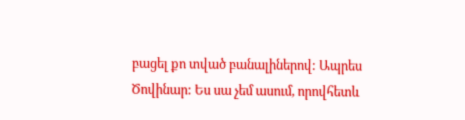բացել քո տված բանալիներով: Ապրես Ծովինար: Ես սա չեմ ասում, որովհետև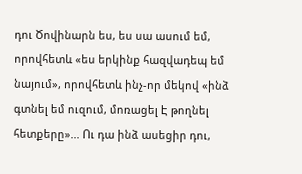դու Ծովինարն ես, ես սա ասում եմ, որովհետև «ես երկինք հազվադեպ եմ նայում», որովհետև ինչ-որ մեկով «ինձ գտնել եմ ուզում, մոռացել Է թողնել հետքերը»... Ու դա ինձ ասեցիր դու,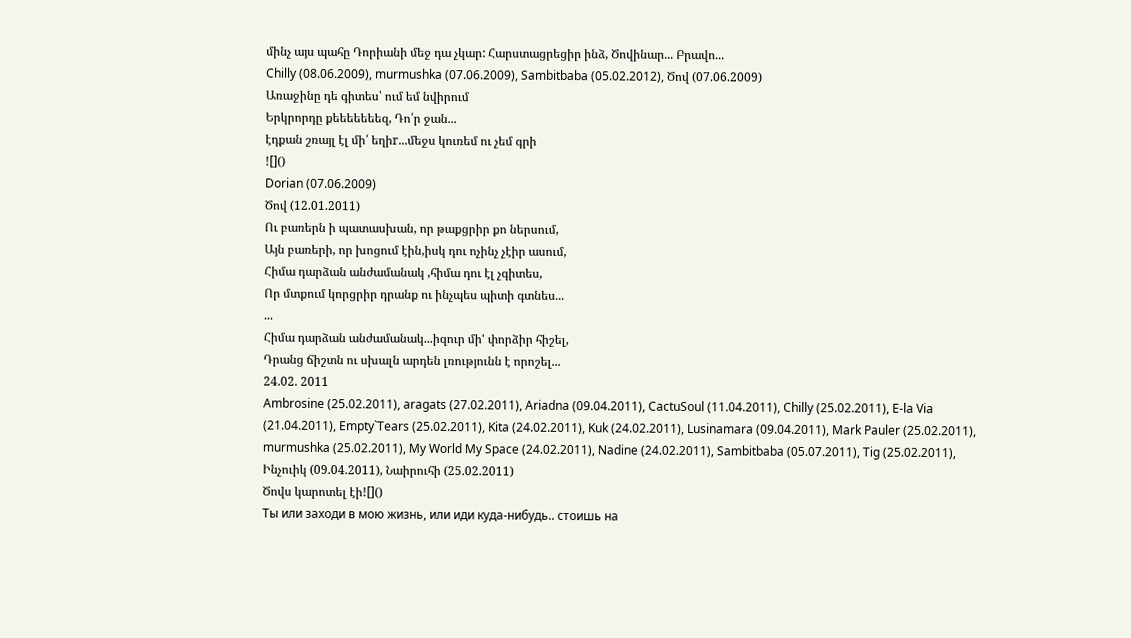մինչ այս պահը Դորիանի մեջ դա չկար: Հարստացրեցիր ինձ, Ծովինար... Բրավո...
Chilly (08.06.2009), murmushka (07.06.2009), Sambitbaba (05.02.2012), Ծով (07.06.2009)
Առաջինը դե գիտես՝ ում եմ նվիրում
Երկրորդը քեեեեեեեզ, Դո՛ր ջան...
էդքան շռայլ էլ մի՛ եղիr...մեջս կուռեմ ու չեմ գրի
![]()
Dorian (07.06.2009)
Ծով (12.01.2011)
Ու բառերն ի պատասխան, որ թաքցրիր քո ներսում,
Այն բառերի, որ խոցում էին,իսկ դու ոչինչ չէիր ասում,
Հիմա դարձան անժամանակ ,հիմա դու էլ չգիտես,
Որ մտքում կորցրիր դրանք ու ինչպես պիտի գտնես...
...
Հիմա դարձան անժամանակ...իզուր մի' փորձիր հիշել,
Դրանց ճիշտն ու սխալն արդեն լռությունն է որոշել...
24.02. 2011
Ambrosine (25.02.2011), aragats (27.02.2011), Ariadna (09.04.2011), CactuSoul (11.04.2011), Chilly (25.02.2011), E-la Via (21.04.2011), Empty`Tears (25.02.2011), Kita (24.02.2011), Kuk (24.02.2011), Lusinamara (09.04.2011), Mark Pauler (25.02.2011), murmushka (25.02.2011), My World My Space (24.02.2011), Nadine (24.02.2011), Sambitbaba (05.07.2011), Tig (25.02.2011), Ինչուիկ (09.04.2011), Նաիրուհի (25.02.2011)
Ծովս կարոտել էի![]()
Ты или заходи в мою жизнь, или иди куда-нибудь.. стоишь на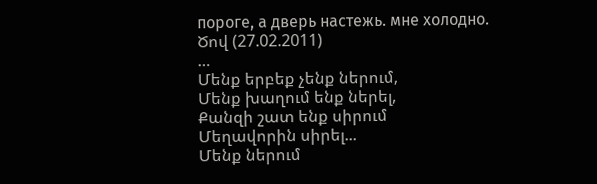пороге, а дверь настежь. мне холодно.
Ծով (27.02.2011)
…
Մենք երբեք չենք ներում,
Մենք խաղում ենք ներել,
Քանզի շատ ենք սիրում
Մեղավորին սիրել...
Մենք ներում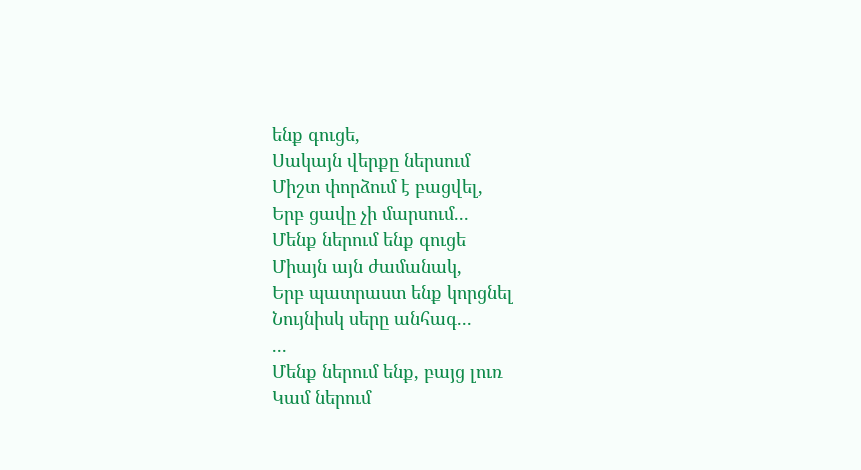ենք գուցե,
Սակայն վերքը ներսում
Միշտ փորձում է բացվել,
Երբ ցավը չի մարսում...
Մենք ներում ենք գուցե
Միայն այն ժամանակ,
Երբ պատրաստ ենք կորցնել
Նույնիսկ սերը անհագ...
...
Մենք ներում ենք, բայց լուռ
Կամ ներում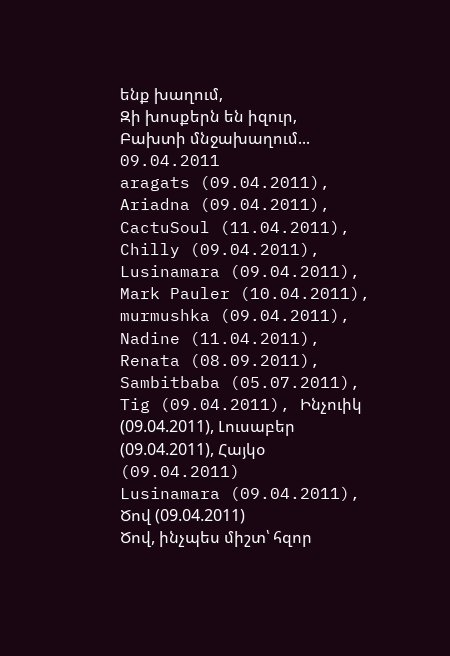ենք խաղում,
Զի խոսքերն են իզուր,
Բախտի մնջախաղում...
09.04.2011
aragats (09.04.2011), Ariadna (09.04.2011), CactuSoul (11.04.2011), Chilly (09.04.2011), Lusinamara (09.04.2011), Mark Pauler (10.04.2011), murmushka (09.04.2011), Nadine (11.04.2011), Renata (08.09.2011), Sambitbaba (05.07.2011), Tig (09.04.2011), Ինչուիկ (09.04.2011), Լուսաբեր (09.04.2011), Հայկօ (09.04.2011)
Lusinamara (09.04.2011), Ծով (09.04.2011)
Ծով, ինչպես միշտ՝ հզոր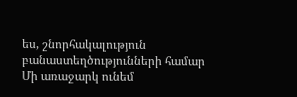ես, շնորհակալություն բանաստեղծությունների համար
Մի առաջարկ ունեմ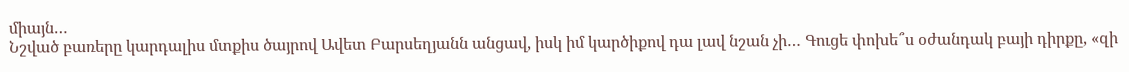միայն…
Նշված բառերը կարդալիս մտքիս ծայրով Ավետ Բարսեղյանն անցավ, իսկ իմ կարծիքով դա լավ նշան չի… Գուցե փոխե՞ս օժանդակ բայի դիրքը, «զի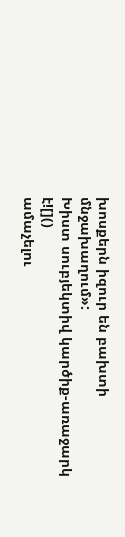խոսքերն իզուր են բախտի մնջախաղում»:
Խիստ սուբյեկտիվ կարծիք-առաջարկ է![]()
ամաչելու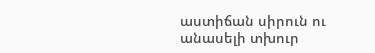աստիճան սիրուն ու անասելի տխուր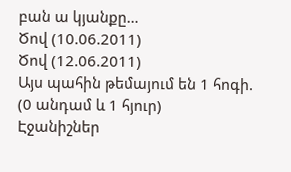բան ա կյանքը…
Ծով (10.06.2011)
Ծով (12.06.2011)
Այս պահին թեմայում են 1 հոգի. (0 անդամ և 1 հյուր)
Էջանիշներ